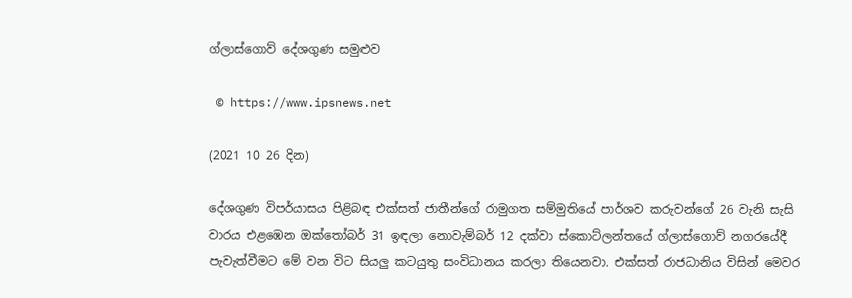ග්ලාස්ගොව් දේශගුණ සමුළුව

 © https://www.ipsnews.net

(2021 10 26 දින)

දේශගුණ විපර්යාසය පිළිබඳ එක්සත් ජාතීන්ගේ රාමුගත සම්මුතියේ පාර්ශව කරුවන්ගේ 26 වැනි සැසි වාරය එළඹෙන ඔක්තෝබර් 31 ඉඳලා නොවැම්බර් 12 දක්වා ස්කොට්ලන්තයේ ග්ලාස්ගොව් නගරයේදී පැවැත්වීමට මේ වන විට සියලු කටයුතු සංවිධානය කරලා තියෙනවා. එක්සත් රාජධානිය විසින් මෙවර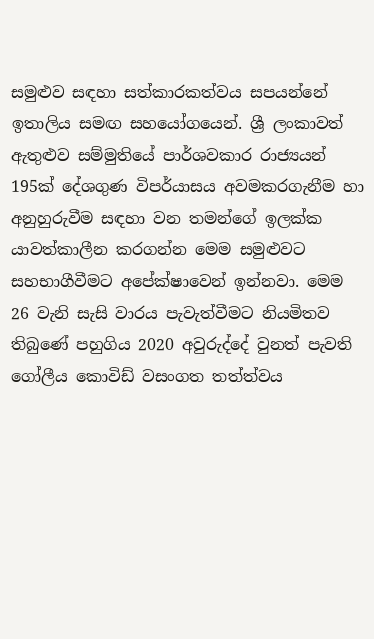සමුළුව සඳහා සත්කාරකත්වය සපයන්නේ ඉතාලිය සමඟ සහයෝගයෙන්. ශ්‍රී ලංකාවත් ඇතුළුව සම්මුතියේ පාර්ශවකාර රාජ්‍යයන් 195ක් දේශගුණ විපර්යාසය අවමකරගැනීම හා අනුහුරුවීම සඳහා වන තමන්ගේ ඉලක්ක යාවත්කාලීන කරගන්න මෙම සමුළුවට සහභාගීවීමට අපේක්ෂාවෙන් ඉන්නවා. මෙම 26 වැනි සැසි වාරය පැවැත්වීමට නියමිතව තිබුණේ පහුගිය 2020 අවුරුද්දේ වුනත් පැවති ගෝලීය කොවිඩ් වසංගත තත්ත්වය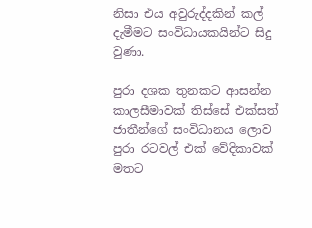නිසා එය අවුරුද්දකින් කල් දැමීමට සංවිධායකයින්ට සිදු වුණා.

පුරා දශක තුනකට ආසන්න කාලසීමාවක් තිස්සේ එක්සත් ජාතීන්ගේ සංවිධානය ලොව පුරා රටවල් එක් වේදිකාවක් මතට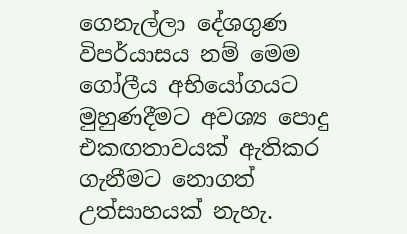ගෙනැල්ලා දේශගුණ විපර්යාසය නම් මෙම ගෝලීය අභියෝගයට මුහුණදීමට අවශ්‍ය පොදු එකඟතාවයක් ඇතිකර ගැනීමට නොගත් උත්සාහයක් නැහැ.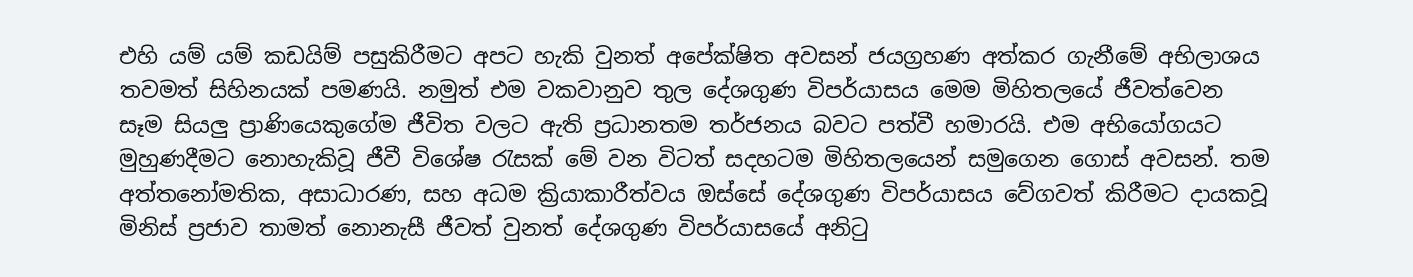එහි යම් යම් කඩයිම් පසුකිරීමට අපට හැකි වුනත් අපේක්ෂිත අවසන් ජයග්‍රහණ අත්කර ගැනීමේ අභිලාශය තවමත් සිහිනයක් පමණයි. නමුත් එම වකවානුව තුල දේශගුණ විපර්යාසය මෙම මිහිතලයේ ජීවත්වෙන සෑම සියලු ප්‍රාණියෙකුගේම ජීවිත වලට ඇති ප්‍රධානතම තර්ජනය බවට පත්වී හමාරයි. එම අභියෝගයට මුහුණදීමට නොහැකිවූ ජීවී විශේෂ රැසක් මේ වන විටත් සදහටම මිහිතලයෙන් සමුගෙන ගොස් අවසන්. තම අත්තනෝමතික, අසාධාරණ, සහ අධම ක්‍රියාකාරීත්වය ඔස්සේ දේශගුණ විපර්යාසය වේගවත් කිරීමට දායකවූ මිනිස් ප්‍රජාව තාමත් නොනැසී ජීවත් වුනත් දේශගුණ විපර්යාසයේ අනිටු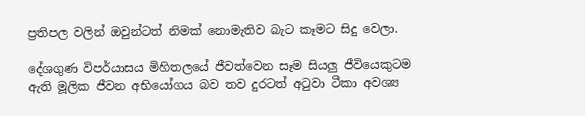ප්‍රතිපල වලින් ඔවුන්ටත් නිමක් නොමැතිව බැට කෑමට සිදු වෙලා.

දේශගුණ විපර්යාසය මිහිතලයේ ජීවත්වෙන සෑම සියලු ජීවියෙකුටම ඇති මූලික ජීවන අභියෝගය බව තව දුරටත් අටුවා ටීකා අවශ්‍ය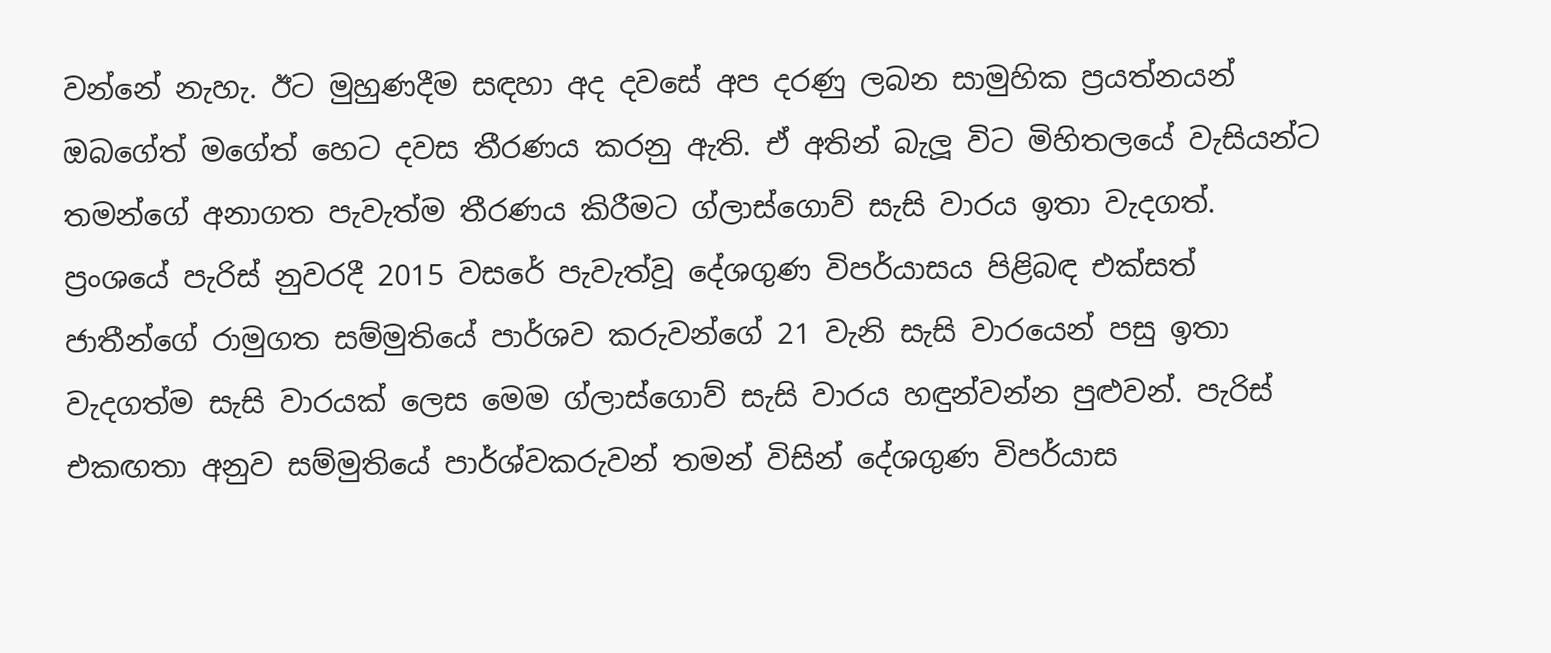වන්නේ නැහැ. ඊට මුහුණදීම සඳහා අද දවසේ අප දරණු ලබන සාමුහික ප්‍රයත්නයන් ඔබගේත් මගේත් හෙට දවස තීරණය කරනු ඇති. ඒ අතින් බැලූ විට මිහිතලයේ වැසියන්ට තමන්ගේ අනාගත පැවැත්ම තීරණය කිරීමට ග්ලාස්ගොව් සැසි වාරය ඉතා වැදගත්. ප්‍රංශයේ පැරිස් නුවරදී 2015 වසරේ පැවැත්වූ දේශගුණ විපර්යාසය පිළිබඳ එක්සත් ජාතීන්ගේ රාමුගත සම්මුතියේ පාර්ශව කරුවන්ගේ 21 වැනි සැසි වාරයෙන් පසු ඉතා වැදගත්ම සැසි වාරයක් ලෙස මෙම ග්ලාස්ගොව් සැසි වාරය හඳුන්වන්න පුළුවන්. පැරිස් එකඟතා අනුව සම්මුතියේ පාර්ශ්වකරුවන් තමන් විසින් දේශගුණ විපර්යාස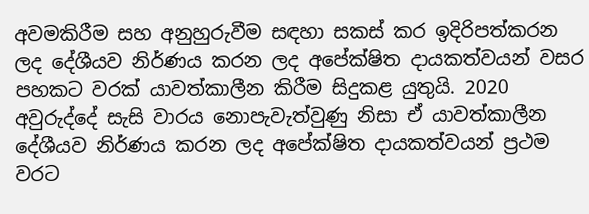අවමකිරීම සහ අනුහුරුවීම සඳහා සකස් කර ඉදිරිපත්කරන ලද දේශීයව නිර්ණය කරන ලද අපේක්ෂිත දායකත්වයන් වසර පහකට වරක් යාවත්කාලීන කිරීම සිදුකළ යුතුයි. 2020 අවුරුද්දේ සැසි වාරය නොපැවැත්වුණු නිසා ඒ යාවත්කාලීන දේශීයව නිර්ණය කරන ලද අපේක්ෂිත දායකත්වයන් ප්‍රථම වරට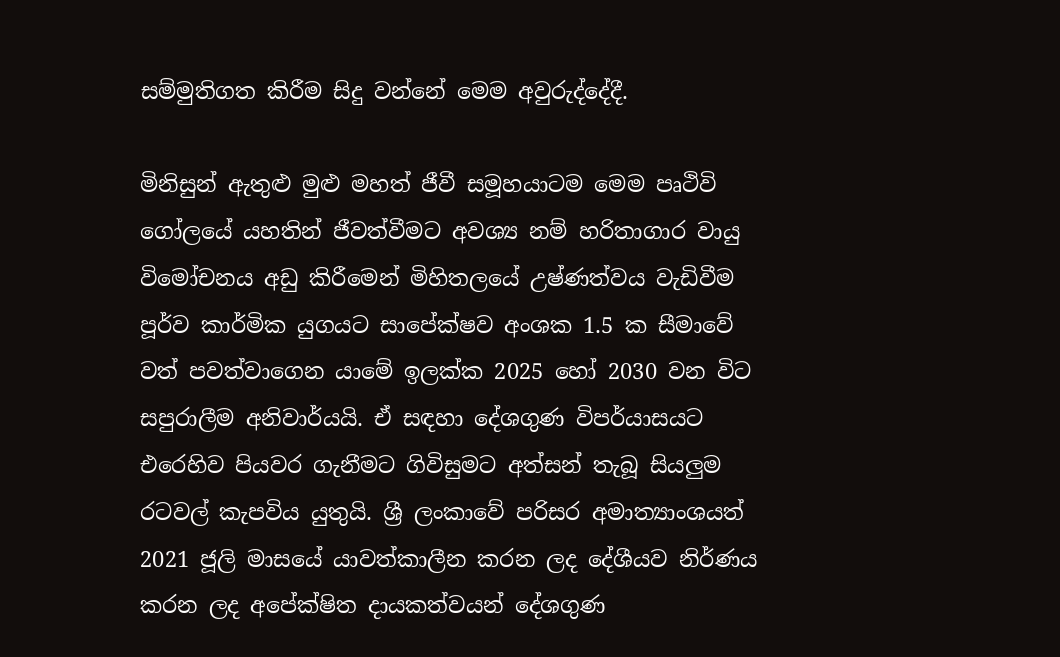සම්මුතිගත කිරීම සිදු වන්නේ මෙම අවුරුද්දේදී.

මිනිසුන් ඇතුළු මුළු මහත් ජීවී සමූහයාටම මෙම පෘථිවි ගෝලයේ යහතින් ජීවත්වීමට අවශ්‍ය නම් හරිතාගාර වායු විමෝචනය අඩු කිරීමෙන් මිහිතලයේ උෂ්ණත්වය වැඩිවීම පූර්ව කාර්මික යුගයට සාපේක්ෂව අංශක 1.5 ක සීමාවේ වත් පවත්වාගෙන යාමේ ඉලක්ක 2025 හෝ 2030 වන විට සපුරාලීම අනිවාර්යයි. ඒ සඳහා දේශගුණ විපර්යාසයට එරෙහිව පියවර ගැනීමට ගිවිසුමට අත්සන් තැබූ සියලුම රටවල් කැපවිය යුතුයි. ශ්‍රී ලංකාවේ පරිසර අමාත්‍යාංශයත් 2021 ජූලි මාසයේ යාවත්කාලීන කරන ලද දේශීයව නිර්ණය කරන ලද අපේක්ෂිත දායකත්වයන් දේශගුණ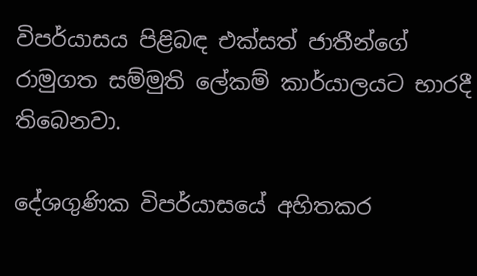විපර්යාසය පිළිබඳ එක්සත් ජාතීන්ගේ රාමුගත සම්මුති ලේකම් කාර්යාලයට භාරදී තිබෙනවා.

දේශගුණික විපර්යාසයේ අහිතකර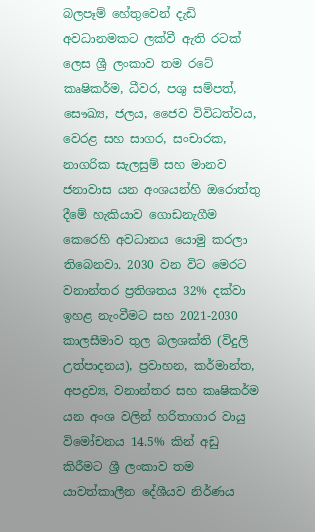බලපෑම් හේතුවෙන් දැඩි අවධානමකට ලක්වී ඇති රටක් ලෙස ශ්‍රී ලංකාව තම රටේ කෘෂිකර්ම, ධීවර, පශු සම්පත්, සෞඛ්‍ය, ජලය, ජෛව විවිධත්වය, වෙරළ සහ සාගර, සංචාරක, නාගරික සැලසුම් සහ මානව ජනාවාස යන අංශයන්හි ඔරොත්තු දීමේ හැකියාව ගොඩනැගීම කෙරෙහි අවධානය යොමු කරලා තිබෙනවා. 2030 වන විට මෙරට වනාන්තර ප්‍රතිශතය 32% දක්වා ඉහළ නැංවීමට සහ 2021-2030 කාලසීමාව තුල බලශක්ති (විදුලි උත්පාදනය), ප්‍රවාහන, කර්මාන්ත, අපද්‍රව්‍ය, වනාන්තර සහ කෘෂිකර්ම යන අංශ වලින් හරිතාගාර වායු විමෝචනය 14.5% කින් අඩු කිරීමට ශ්‍රී ලංකාව තම යාවත්කාලීන දේශීයව නිර්ණය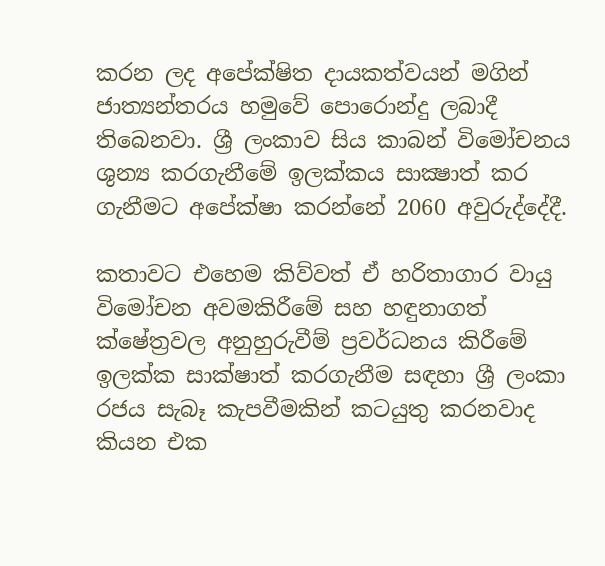කරන ලද අපේක්ෂිත දායකත්වයන් මගින් ජාත්‍යන්තරය හමුවේ පොරොන්දු ලබාදී තිබෙනවා. ශ්‍රී ලංකාව සිය කාබන් විමෝචනය ශුන්‍ය කරගැනීමේ ඉලක්කය සාක්‍ෂාත් කර ගැනීමට අපේක්ෂා කරන්නේ 2060 අවුරුද්දේදී.

කතාවට එහෙම කිව්වත් ඒ හරිතාගාර වායු විමෝචන අවමකිරීමේ සහ හඳුනාගත් ක්ෂේත්‍රවල අනුහුරුවීම් ප්‍රවර්ධනය කිරීමේ ඉලක්ක සාක්ෂාත් කරගැනීම සඳහා ශ්‍රී ලංකා රජය සැබෑ කැපවීමකින් කටයුතු කරනවාද කියන එක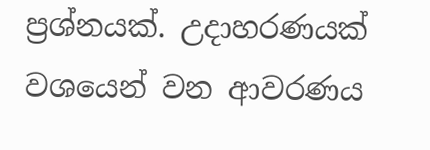ප්‍රශ්නයක්. උදාහරණයක් වශයෙන් වන ආවරණය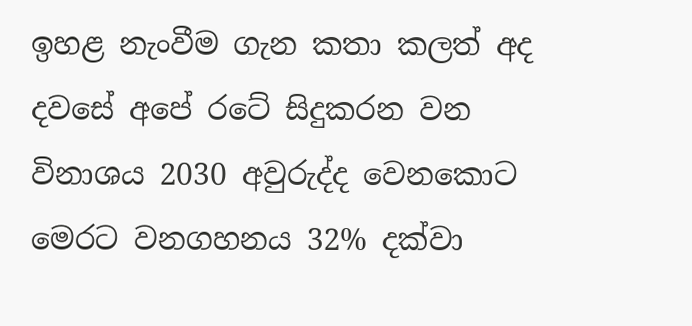ඉහළ නැංවීම ගැන කතා කලත් අද දවසේ අපේ රටේ සිදුකරන වන විනාශය 2030 අවුරුද්ද වෙනකොට මෙරට වනගහනය 32% දක්වා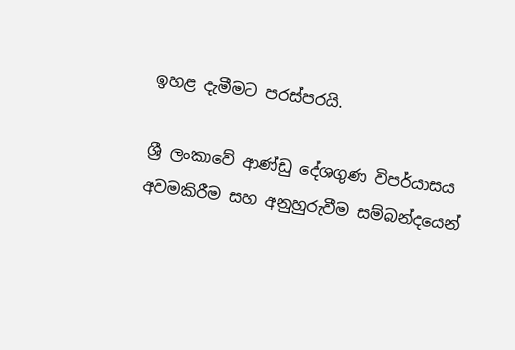ඉහළ දැමීමට පරස්පරයි.

ශ්‍රී ලංකාවේ ආණ්ඩු දේශගුණ විපර්යාසය අවමකිරීම සහ අනුහුරුවීම සම්බන්දයෙන්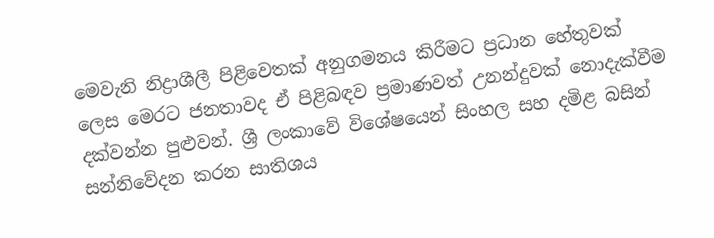මෙවැනි නිද්‍රාශීලී පිළිවෙතක් අනුගමනය කිරීමට ප්‍රධාන හේතුවක් ලෙස මෙරට ජනතාවද ඒ පිළිබඳව ප්‍රමාණවත් උනන්දුවක් නොදැක්වීම දක්වන්න පුළුවන්. ශ්‍රී ලංකාවේ විශේෂයෙන් සිංහල සහ දමිළ බසින් සන්නිවේදන කරන සාතිශය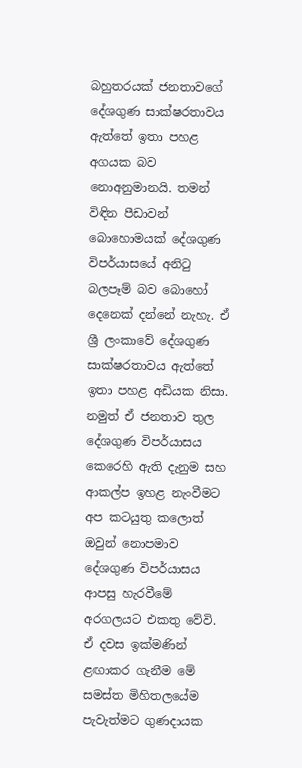බහුතරයක් ජනතාවගේ දේශගුණ සාක්ෂරතාවය ඇත්තේ ඉතා පහළ අගයක බව නොඅනුමානයි. තමන් විඳින පීඩාවන් බොහොමයක් දේශගුණ විපර්යාසයේ අනිටු බලපෑම් බව බොහෝ දෙනෙක් දන්නේ නැහැ. ඒ ශ්‍රී ලංකාවේ දේශගුණ සාක්ෂරතාවය ඇත්තේ ඉතා පහළ අඩියක නිසා. නමුත් ඒ ජනතාව තුල දේශගුණ විපර්යාසය කෙරෙහි ඇති දැනුම සහ ආකල්ප ඉහළ නැංවීමට අප කටයුතු කලොත් ඔවුන් නොපමාව දේශගුණ විපර්යාසය ආපසු හැරවීමේ අරගලයට එකතු වේවි. ඒ දවස ඉක්මණින් ළඟාකර ගැනීම මේ සමස්ත මිහිතලයේම පැවැත්මට ගුණදායක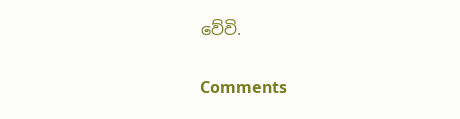වේවි.

Comments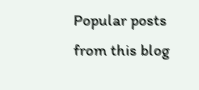Popular posts from this blog